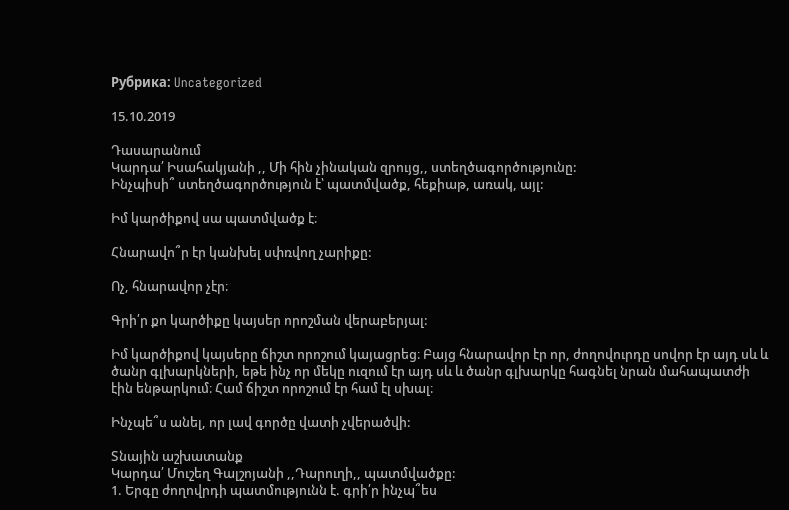Рубрика: Uncategorized

15.10.2019

Դասարանում
Կարդա՛ Իսահակյանի ,, Մի հին չինական զրույց,, ստեղծագործությունը:
Ինչպիսի՞ ստեղծագործություն է՝ պատմվածք, հեքիաթ, առակ, այլ:

Իմ կարծիքով սա պատմվածք է։

Հնարավո՞ր էր կանխել սփռվող չարիքը:

Ոչ, հնարավոր չէր։

Գրի՛ր քո կարծիքը կայսեր որոշման վերաբերյալ:

Իմ կարծիքով կայսերը ճիշտ որոշում կայացրեց։ Բայց հնարավոր էր որ, ժողովուրդը սովոր էր այդ սև և ծանր գլխարկների, եթե ինչ որ մեկը ուզում էր այդ սև և ծանր գլխարկը հագնել նրան մահապատժի էին ենթարկում։ Համ ճիշտ որոշում էր համ էլ սխալ։

Ինչպե՞ս անել, որ լավ գործը վատի չվերածվի:

Տնային աշխատանք
Կարդա՛ Մուշեղ Գալշոյանի ,,Դարուղի,, պատմվածքը:
1. Երգը ժողովրդի պատմությունն է. գրի՛ր ինչպ՞ես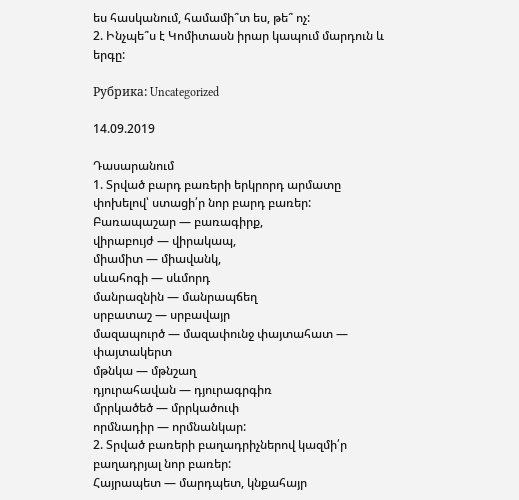ես հասկանում, համամի՞տ ես, թե՞ ոչ:
2. Ինչպե՞ս է Կոմիտասն իրար կապում մարդուն և երգը:

Рубрика: Uncategorized

14.09.2019

Դասարանում
1. Տրված բարդ բառերի երկրորդ արմատը փոխելով՝ ստացի՛ր նոր բարդ բառեր:
Բառապաշար — բառագիրք,
վիրաբույժ — վիրակապ,
միամիտ — միավանկ,
սևահոգի — սևմորդ
մանրազնին — մանրապճեղ
սրբատաշ — սրբավայր
մազապուրծ — մազափունջ փայտահատ — փայտակերտ
մթնկա — մթնշաղ
դյուրահավան — դյուրագրգիռ
մրրկածեծ — մրրկածուփ
որմնադիր — որմնանկար:
2. Տրված բառերի բաղադրիչներով կազմի՛ր բաղադրյալ նոր բառեր:
Հայրապետ — մարդպետ, կնքահայր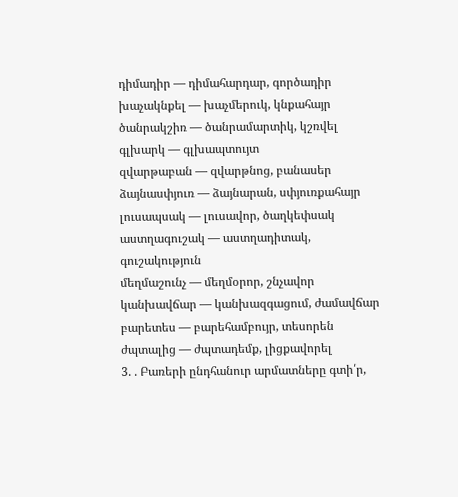դիմադիր — դիմահարդար, գործադիր
խաչակնքել — խաչմերուկ, կնքահայր
ծանրակշիռ — ծանրամարտիկ, կշռվել
գլխարկ — գլխապտույտ
զվարթաբան — զվարթնոց, բանասեր
ձայնասփյուռ — ձայնարան, սփյուռքահայր
լուսապսակ — լուսավոր, ծաղկեփսակ
աստղագուշակ — աստղադիտակ, գուշակություն
մեղմաշունչ — մեղմօրոր, շնչավոր
կանխավճար — կանխազգացում, ժամավճար
բարետես — բարեհամբույր, տեսորեն
ժպտալից — ժպտադեմք, լիցքավորել
3. . Բառերի ընդհանուր արմատները գտի՛ր,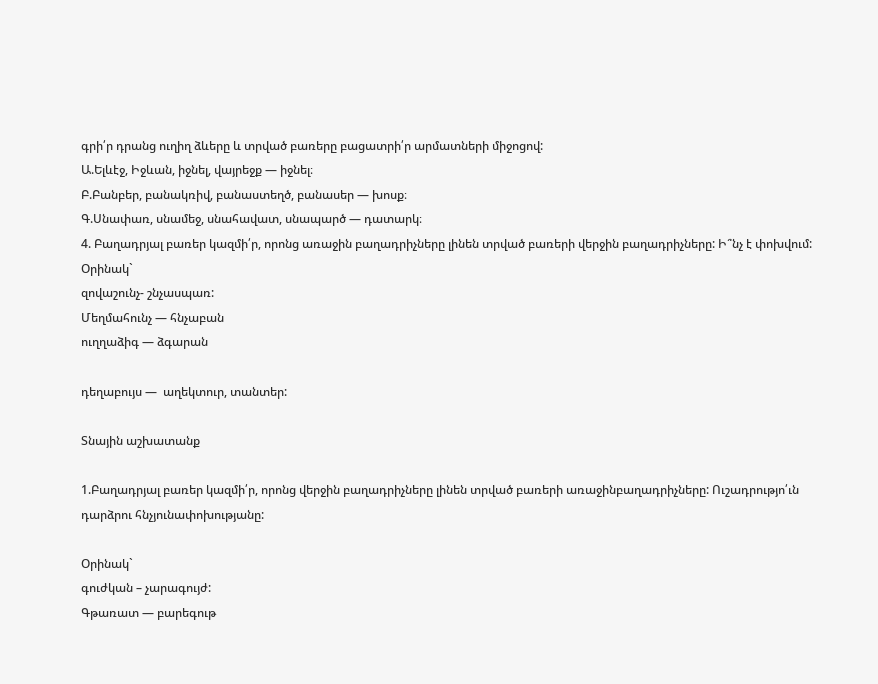գրի՛ր դրանց ուղիղ ձևերը և տրված բառերը բացատրի՛ր արմատների միջոցով:
Ա.Ելևէջ, Իջևան, իջնել, վայրեջք — իջնել։
Բ.Բանբեր, բանակռիվ, բանաստեղծ, բանասեր — խոսք։
Գ.Սնափառ, սնամեջ, սնահավատ, սնապարծ — դատարկ։
4. Բաղադրյալ բառեր կազմի՛ր, որոնց առաջին բաղադրիչները լինեն տրված բառերի վերջին բաղադրիչները: Ի՞նչ է փոխվում:
Օրինակ`
զովաշունչ- շնչասպառ:
Մեղմահունչ — հնչաբան
ուղղաձիգ — ձգարան

դեղաբույս —  աղեկտուր, տանտեր:

Տնային աշխատանք

1.Բաղադրյալ բառեր կազմի՛ր, որոնց վերջին բաղադրիչները լինեն տրված բառերի առաջինբաղադրիչները: Ուշադրությո՛ւն դարձրու հնչյունափոխությանը:

Օրինակ`
գուժկան – չարագույժ:
Գթառատ — բարեգութ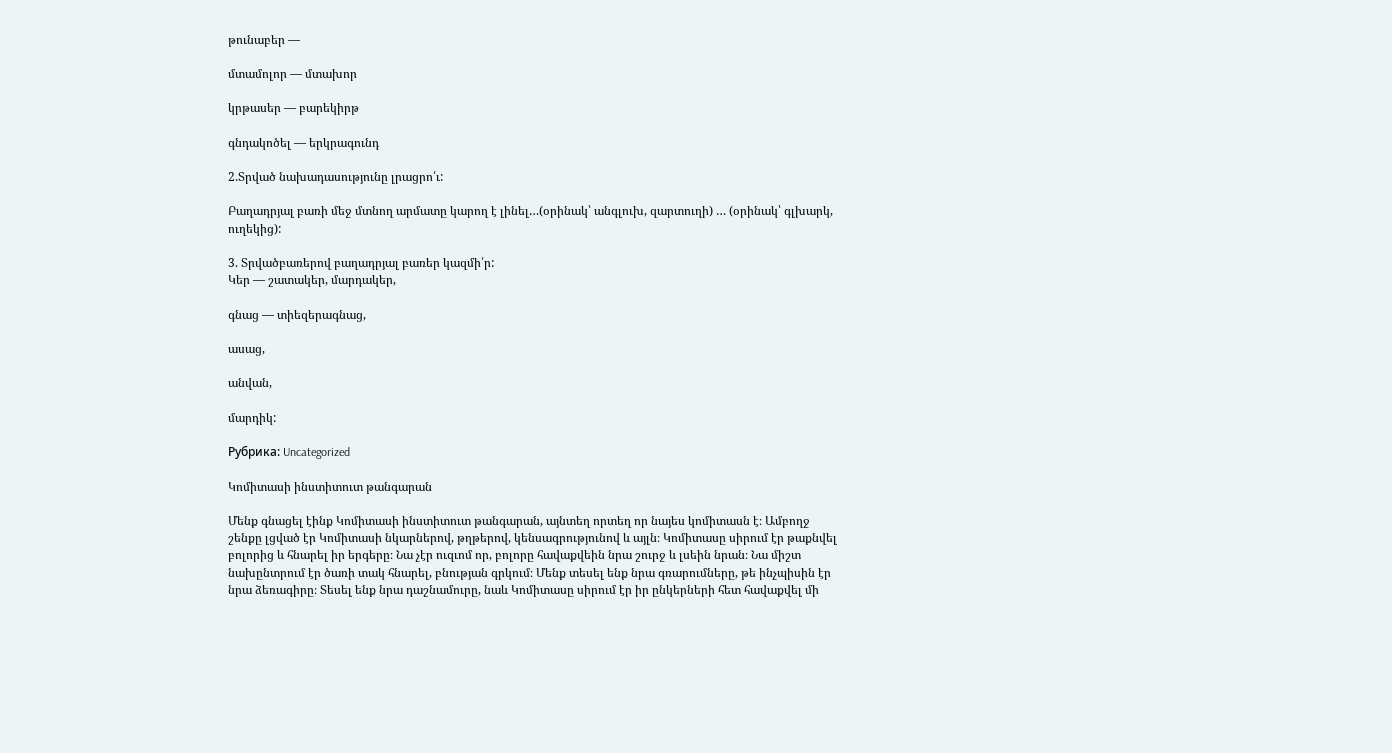թունաբեր —

մտամոլոր — մտախոր

կրթասեր — բարեկիրթ

գնդակոծել — երկրագունդ

2.Տրված նախադասությունը լրացրո՛ւ:

Բաղադրյալ բառի մեջ մտնող արմատը կարող է լինել…(օրինակ՝ անգլուխ, զարտուղի) … (օրինակ՝ գլխարկ, ուղեկից):

3. Տրվածբառերով բաղադրյալ բառեր կազմի՛ր:
Կեր — շատակեր, մարդակեր,

գնաց — տիեզերագնաց,

ասաց,

անվան,

մարդիկ:

Рубрика: Uncategorized

Կոմիտասի ինստիտուտ թանգարան

Մենք գնացել էինք Կոմիտասի ինստիտուտ թանգարան, այնտեղ որտեղ որ նայես կոմիտասն է։ Ամբողջ շենքը լցված էր Կոմիտասի նկարներով, թղթերով, կենսագրությունով և այլն։ Կոմիտասը սիրում էր թաքնվել բոլորից և հնարել իր երգերը։ Նա չէր ուզւոմ որ, բոլորը հավաքվեին նրա շուրջ և լսեին նրան։ Նա միշտ նախընտրում էր ծառի տակ հնարել, բնության գրկում։ Մենք տեսել ենք նրա գռարումները, թե ինչպիսին էր նրա ձեռագիրը։ Տեսել ենք նրա դաշնամուրը, նաև Կոմիտասը սիրում էր իր ընկերների հետ հավաքվել մի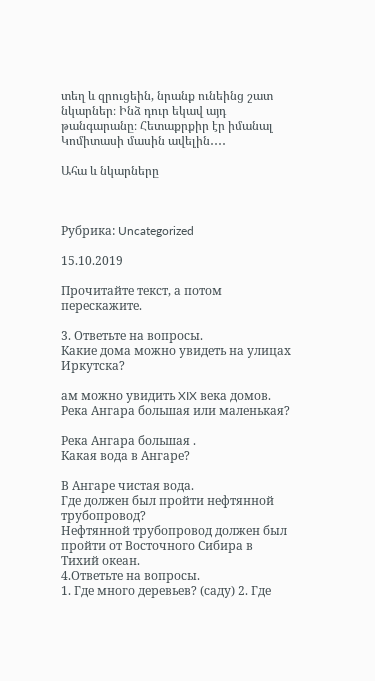տեղ և զրուցեին, նրանք ունեինց շատ նկարներ։ Ինձ դուր եկավ այդ թանգարանը։ Հետաքրքիր էր իմանալ Կոմիտասի մասին ավելին․․․․

Ահա և նկարները



Рубрика: Uncategorized

15.10.2019

Прочитайте текст, а потом перескажите.

3. Ответьте на вопросы.
Какие дома можно увидеть на улицах Иркутска?

ам можно увидить XIX века домов.
Река Ангара большая или маленькая?

Река Ангара большая .
Какая вода в Ангаре?

В Ангаре чистая вода.
Где должен был пройти нефтянной трубопровод?
Нефтянной трубопровод должен был пройти от Восточного Сибира в Тихий океан.
4.Ответьте на вопросы.
1. Где много деревьев? (саду) 2. Где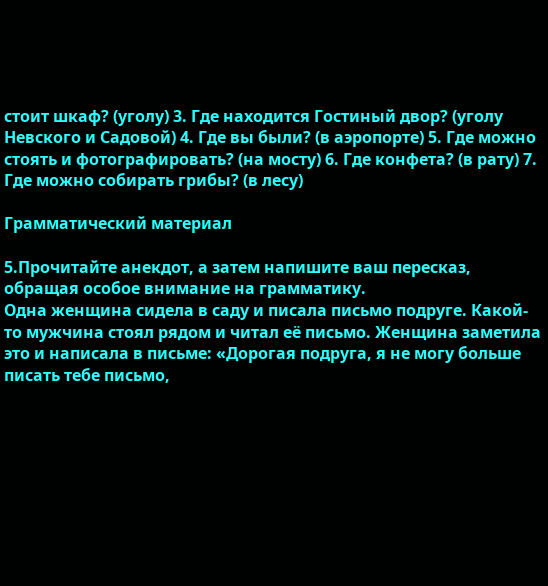стоит шкаф? (уголу) 3. Где находится Гостиный двор? (уголу Невского и Садовой) 4. Где вы были? (в аэропорте) 5. Где можно стоять и фотографировать? (на мосту) 6. Где конфета? (в рату) 7. Где можно собирать грибы? (в лесу)

Грамматический материал

5.Прочитайте анекдот, а затем напишите ваш пересказ, обращая особое внимание на грамматику.
Одна женщина сидела в саду и писала письмо подруге. Какой-то мужчина стоял рядом и читал её письмо. Женщина заметила это и написала в письме: «Дорогая подруга, я не могу больше писать тебе письмо,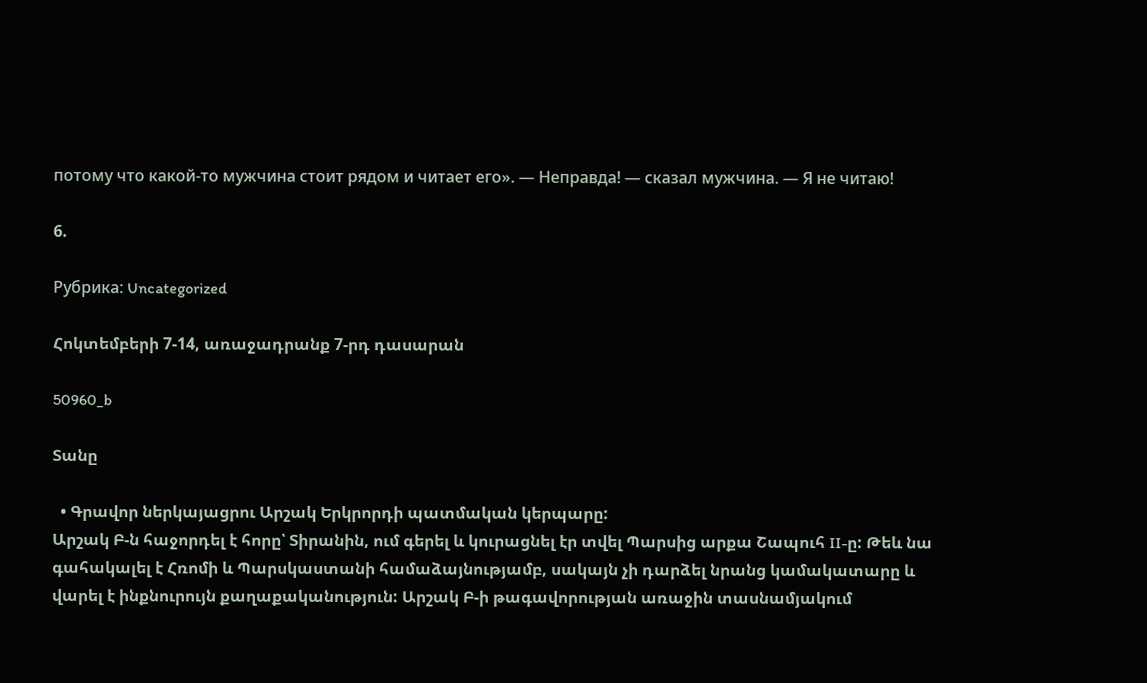потому что какой-то мужчина стоит рядом и читает его». — Неправда! — сказал мужчина. — Я не читаю!

6.

Рубрика: Uncategorized

Հոկտեմբերի 7-14, առաջադրանք 7-րդ դասարան

50960_b

Տանը

  • Գրավոր ներկայացրու Արշակ Երկրորդի պատմական կերպարը:
Արշակ Բ-ն հաջորդել է հորը՝ Տիրանին, ում գերել և կուրացնել էր տվել Պարսից արքա Շապուհ II-ը: Թեև նա գահակալել է Հռոմի և Պարսկաստանի համաձայնությամբ, սակայն չի դարձել նրանց կամակատարը և վարել է ինքնուրույն քաղաքականություն: Արշակ Բ-ի թագավորության առաջին տասնամյակում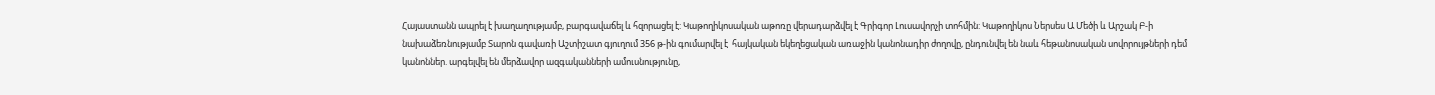Հայաստանն ապրել է խաղաղությամբ, բարգավաճել և հզորացել է: Կաթողիկոսական աթոռը վերադարձվել է Գրիգոր Լուսավորչի տոհմին: Կաթողիկոս Ներսես Ա Մեծի և Արշակ Բ-ի նախաձեռնությամբ Տարոն գավառի Աշտիշատ գյուղում 356 թ-ին գումարվել է  հայկական եկեղեցական առաջին կանոնադիր ժողովը, ընդունվել են նաև հեթանոսական սովորույթների դեմ կանոններ. արգելվել են մերձավոր ազգականների ամուսնությունը,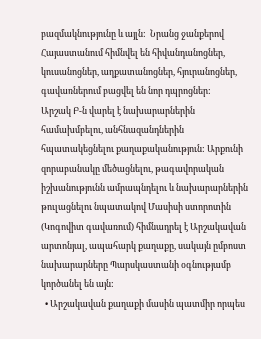բազմակնությունը և այլն:  Նրանց ջանքերով Հայաստանում հիմնվել են հիվանդանոցներ, կուսանոցներ, աղքատանոցներ, հյուրանոցներ, գավառներում բացվել են նոր դպրոցներ:
Արշակ Բ-ն վարել է նախարարներին համախմբելու, անհնազանդներին հպատակեցնելու քաղաքականություն: Արքունի զորաբանակը մեծացնելու, թագավորական իշխանությունն ամրապնդելու և նախարարներին թուլացնելու նպատակով Մասիսի ստորոտին (Կոգովիտ գավառում) հիմնադրել է Արշակավան արտոնյալ, ապահարկ քաղաքը, սակայն ըմբոստ նախարարները Պարսկաստանի օգնությամբ կործանել են այն:
  • Արշակավան քաղաքի մասին պատմիր որպես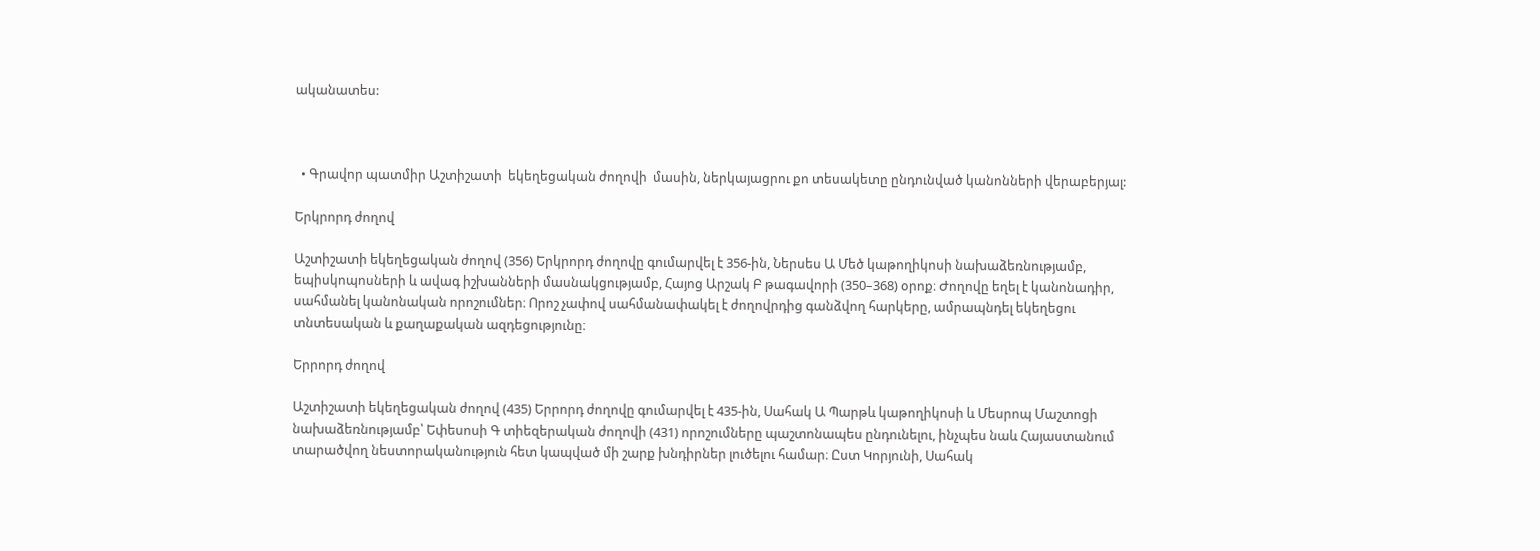ականատես:



  • Գրավոր պատմիր Աշտիշատի  եկեղեցական ժողովի  մասին, ներկայացրու քո տեսակետը ընդունված կանոնների վերաբերյալ:

Երկրորդ ժողով

Աշտիշատի եկեղեցական ժողով (356) Երկրորդ ժողովը գումարվել է 356-ին, Ներսես Ա Մեծ կաթողիկոսի նախաձեռնությամբ, եպիսկոպոսների և ավագ իշխանների մասնակցությամբ, Հայոց Արշակ Բ թագավորի (350–368) օրոք։ Ժողովը եղել է կանոնադիր, սահմանել կանոնական որոշումներ։ Որոշ չափով սահմանափակել է ժողովրդից գանձվող հարկերը, ամրապնդել եկեղեցու տնտեսական և քաղաքական ազդեցությունը։

Երրորդ ժողով

Աշտիշատի եկեղեցական ժողով (435) Երրորդ ժողովը գումարվել է 435-ին, Սահակ Ա Պարթև կաթողիկոսի և Մեսրոպ Մաշտոցի նախաձեռնությամբ՝ Եփեսոսի Գ տիեզերական ժողովի (431) որոշումները պաշտոնապես ընդունելու, ինչպես նաև Հայաստանում տարածվող նեստորականություն հետ կապված մի շարք խնդիրներ լուծելու համար։ Ըստ Կորյունի, Սահակ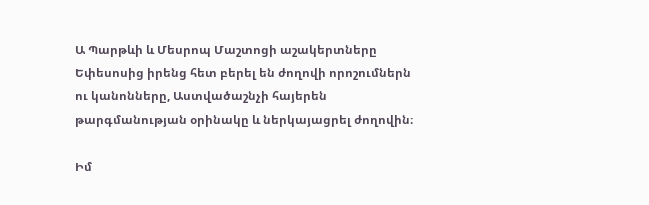Ա Պարթևի և Մեսրոպ Մաշտոցի աշակերտները Եփեսոսից իրենց հետ բերել են ժողովի որոշումներն ու կանոնները, Աստվածաշնչի հայերեն թարգմանության օրինակը և ներկայացրել ժողովին։

Իմ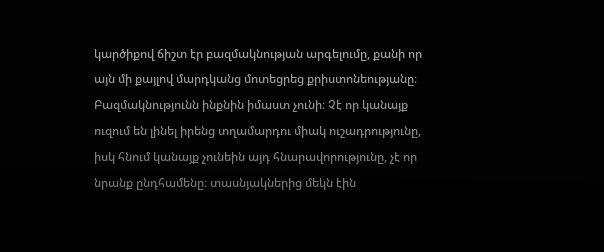կարծիքով ճիշտ էր բազմակնության արգելումը, քանի որ այն մի քայլով մարդկանց մոտեցրեց քրիստոնեությանը։ Բազմակնությունն ինքնին իմաստ չունի։ Չէ որ կանայք ուզում են լինել իրենց տղամարդու միակ ուշադրությունը, իսկ հնում կանայք չունեին այդ հնարավորությունը, չէ որ նրանք ընդհամենը։ տասնյակներից մեկն էին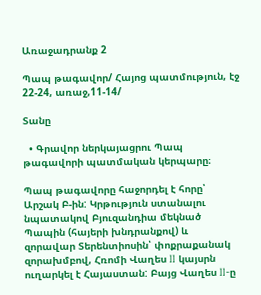Առաջադրանք 2

Պապ թագավոր/ Հայոց պատմություն, էջ 22-24, առաջ,11-14/

Տանը

  • Գրավոր ներկայացրու Պապ թագավորի պատմական կերպարը։

Պապ թագավորը հաջորդել է հորը՝ Արշակ Բ-ին: Կրթություն ստանալու նպատակով Բյուզանդիա մեկնած Պապին (հայերի խնդրանքով) և զորավար Տերենտիոսին՝ փոքրաքանակ զորախմբով, Հռոմի Վաղես II կայսրն  ուղարկել է Հայաստան: Բայց Վաղես II-ը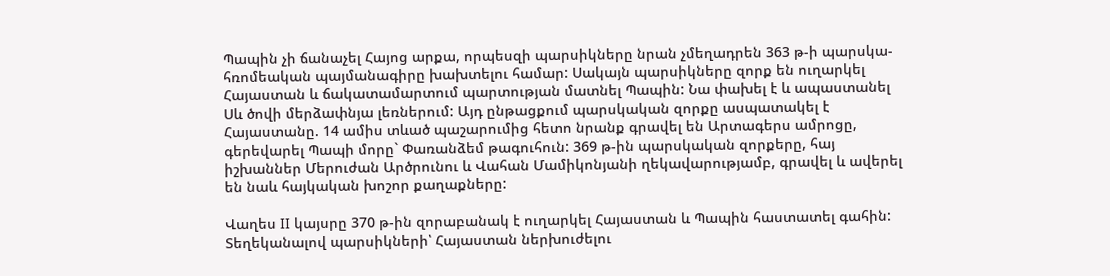Պապին չի ճանաչել Հայոց արքա, որպեսզի պարսիկները նրան չմեղադրեն 363 թ-ի պարսկա-հռոմեական պայմանագիրը խախտելու համար: Սակայն պարսիկները զորք են ուղարկել Հայաստան և ճակատամարտում պարտության մատնել Պապին: Նա փախել է և ապաստանել Սև ծովի մերձափնյա լեռներում: Այդ ընթացքում պարսկական զորքը ասպատակել է Հայաստանը. 14 ամիս տևած պաշարումից հետո նրանք գրավել են Արտագերս ամրոցը,  գերեվարել Պապի մորը` Փառանձեմ թագուհուն: 369 թ-ին պարսկական զորքերը, հայ իշխաններ Մերուժան Արծրունու և Վահան Մամիկոնյանի ղեկավարությամբ, գրավել և ավերել են նաև հայկական խոշոր քաղաքները:

Վաղես II կայսրը 370 թ-ին զորաբանակ է ուղարկել Հայաստան և Պապին հաստատել գահին:  Տեղեկանալով պարսիկների՝ Հայաստան ներխուժելու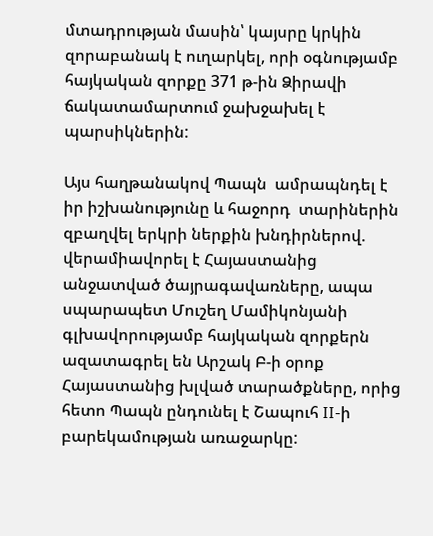մտադրության մասին՝ կայսրը կրկին զորաբանակ է ուղարկել, որի օգնությամբ հայկական զորքը 371 թ-ին Ձիրավի ճակատամարտում ջախջախել է պարսիկներին:

Այս հաղթանակով Պապն  ամրապնդել է իր իշխանությունը և հաջորդ  տարիներին զբաղվել երկրի ներքին խնդիրներով. վերամիավորել է Հայաստանից անջատված ծայրագավառները, ապա սպարապետ Մուշեղ Մամիկոնյանի գլխավորությամբ հայկական զորքերն ազատագրել են Արշակ Բ-ի օրոք Հայաստանից խլված տարածքները, որից հետո Պապն ընդունել է Շապուհ II-ի բարեկամության առաջարկը: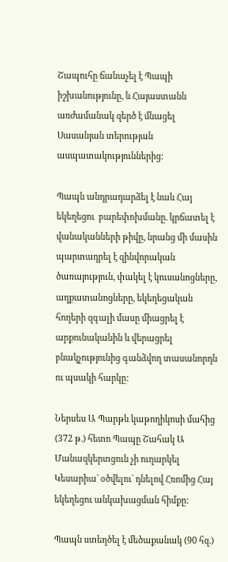Շապուհը ճանաչել է Պապի իշխանությունը, և Հայաստանն առժամանակ զերծ է մնացել Սասանյան տերության ասպատակություններից:

Պապն անդրադարձել է նաև Հայ եկեղեցու  բարեփոխմանը. կրճատել է վանականների թիվը, նրանց մի մասին պարտադրել է զինվորական ծառայություն, փակել է կուսանոցները, աղքատանոցները, եկեղեցական հողերի զգալի մասը միացրել է արքունականին և վերացրել բնակչությունից գանձվող տասանորդն ու պսակի հարկը:

Ներսես Ա Պարթև կաթողիկոսի մահից (372 թ.) հետո Պապը Շահակ Ա Մանազկերտցուն չի ուղարկել Կեսարիա` օծվելու` դնելով Հռոմից Հայ եկեղեցու անկախացման հիմքը:

Պապն ստեղծել է մեծաքանակ (90 հզ.)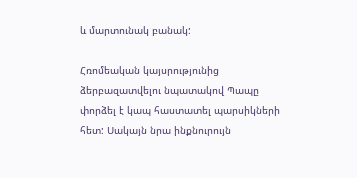և մարտունակ բանակ:

Հռոմեական կայսրությունից ձերբազատվելու նպատակով Պապը փորձել է կապ հաստատել պարսիկների հետ: Սակայն նրա ինքնուրույն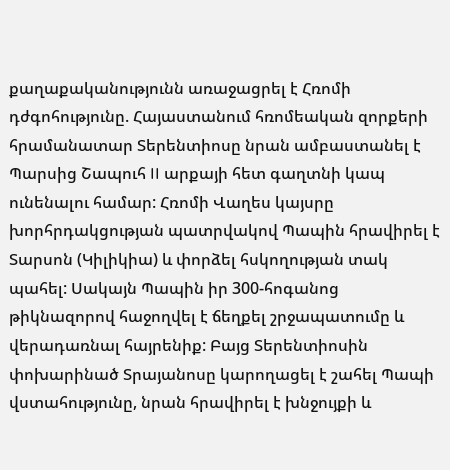քաղաքականությունն առաջացրել է Հռոմի դժգոհությունը. Հայաստանում հռոմեական զորքերի հրամանատար Տերենտիոսը նրան ամբաստանել է Պարսից Շապուհ II արքայի հետ գաղտնի կապ ունենալու համար: Հռոմի Վաղես կայսրը խորհրդակցության պատրվակով Պապին հրավիրել է Տարսոն (Կիլիկիա) և փորձել հսկողության տակ պահել: Սակայն Պապին իր 300-հոգանոց թիկնազորով հաջողվել է ճեղքել շրջապատումը և վերադառնալ հայրենիք: Բայց Տերենտիոսին փոխարինած Տրայանոսը կարողացել է շահել Պապի վստահությունը, նրան հրավիրել է խնջույքի և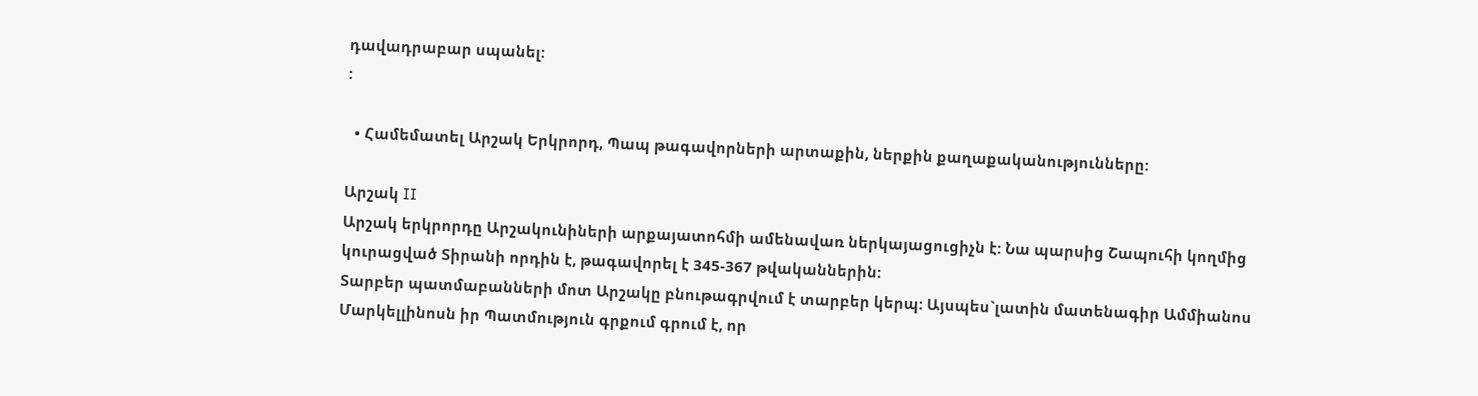դավադրաբար սպանել:
:

  • Համեմատել Արշակ Երկրորդ, Պապ թագավորների արտաքին, ներքին քաղաքականությունները:

Արշակ II
Արշակ երկրորդը Արշակունիների արքայատոհմի ամենավառ ներկայացուցիչն է: Նա պարսից Շապուհի կողմից կուրացված Տիրանի որդին է, թագավորել է 345-367 թվականներին:
Տարբեր պատմաբանների մոտ Արշակը բնութագրվում է տարբեր կերպ: Այսպես`լատին մատենագիր Ամմիանոս Մարկելլինոսն իր Պատմություն գրքում գրում է, որ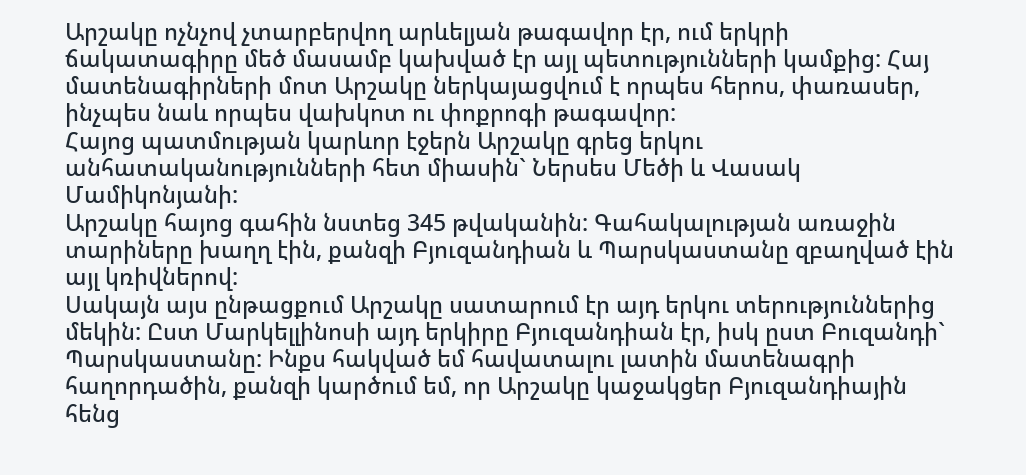Արշակը ոչնչով չտարբերվող արևելյան թագավոր էր, ում երկրի ճակատագիրը մեծ մասամբ կախված էր այլ պետությունների կամքից: Հայ մատենագիրների մոտ Արշակը ներկայացվում է որպես հերոս, փառասեր, ինչպես նաև որպես վախկոտ ու փոքրոգի թագավոր:
Հայոց պատմության կարևոր էջերն Արշակը գրեց երկու անհատականությունների հետ միասին` Ներսես Մեծի և Վասակ Մամիկոնյանի:
Արշակը հայոց գահին նստեց 345 թվականին: Գահակալության առաջին տարիները խաղղ էին, քանզի Բյուզանդիան և Պարսկաստանը զբաղված էին այլ կռիվներով:
Սակայն այս ընթացքում Արշակը սատարում էր այդ երկու տերություններից մեկին: Ըստ Մարկելլինոսի այդ երկիրը Բյուզանդիան էր, իսկ ըստ Բուզանդի` Պարսկաստանը: Ինքս հակված եմ հավատալու լատին մատենագրի հաղորդածին, քանզի կարծում եմ, որ Արշակը կաջակցեր Բյուզանդիային հենց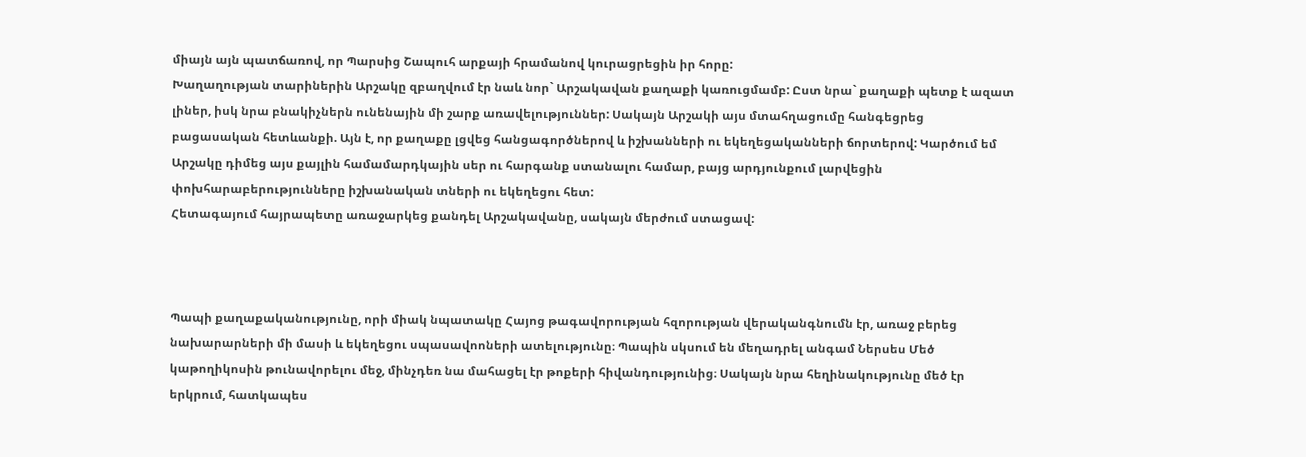միայն այն պատճառով, որ Պարսից Շապուհ արքայի հրամանով կուրացրեցին իր հորը:
Խաղաղության տարիներին Արշակը զբաղվում էր նաև նոր` Արշակավան քաղաքի կառուցմամբ: Ըստ նրա` քաղաքի պետք է ազատ լիներ, իսկ նրա բնակիչներն ունենային մի շարք առավելություններ: Սակայն Արշակի այս մտահղացումը հանգեցրեց բացասական հետևանքի. Այն է, որ քաղաքը լցվեց հանցագործներով և իշխանների ու եկեղեցականների ճորտերով: Կարծում եմ Արշակը դիմեց այս քայլին համամարդկային սեր ու հարգանք ստանալու համար, բայց արդյունքում լարվեցին փոխհարաբերությունները իշխանական տների ու եկեղեցու հետ:
Հետագայում հայրապետը առաջարկեց քանդել Արշակավանը, սակայն մերժում ստացավ:



Պապի քաղաքականությունը, որի միակ նպատակը Հայոց թագավորության հզորության վերականգնումն էր, առաջ բերեց նախարարների մի մասի և եկեղեցու սպասավոոների ատելությունը։ Պապին սկսում են մեղադրել անգամ Ներսես Մեծ կաթողիկոսին թունավորելու մեջ, մինչդեռ նա մահացել էր թոքերի հիվանդությունից։ Սակայն նրա հեղինակությունը մեծ էր երկրում, հատկապես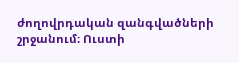ժողովրդական զանգվածների շրջանում։ Ուստի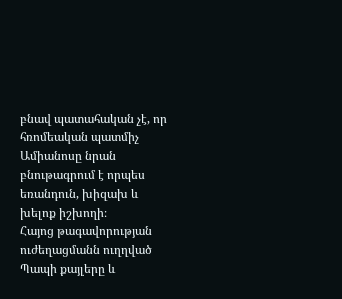բնավ պատահական չէ, որ հռոմեական պատմիչ Ամիանոսը նրան բնութագրում է որպես եռանդուն, խիզախ և խելոք իշխողի։
Հայոց թագավորության ուժեղացմանն ուղղված Պապի քայլերը և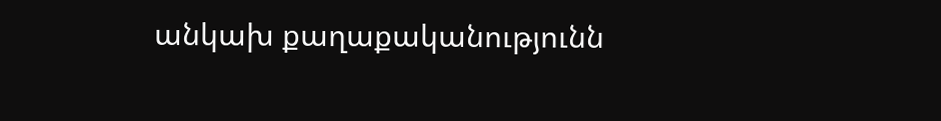անկախ քաղաքականությունն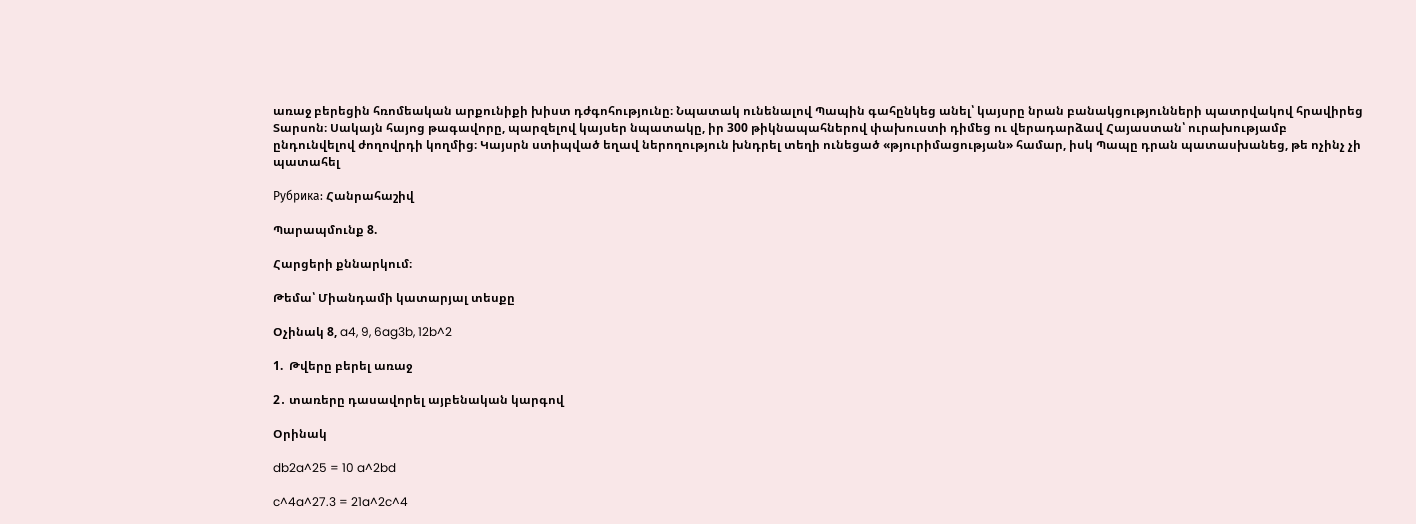առաջ բերեցին հռոմեական արքունիքի խիստ դժգոհությունը։ Նպատակ ունենալով Պապին գահընկեց անել՝ կայսրը նրան բանակցությունների պատրվակով հրավիրեց Տարսոն։ Սակայն հայոց թագավորը, պարզելով կայսեր նպատակը, իր 300 թիկնապահներով փախուստի դիմեց ու վերադարձավ Հայաստան՝ ուրախությամբ ընդունվելով ժողովրդի կողմից։ Կայսրն ստիպված եղավ ներողություն խնդրել տեղի ունեցած «թյուրիմացության» համար, իսկ Պապը դրան պատասխանեց, թե ոչինչ չի պատահել

Рубрика: Հանրահաշիվ

Պարապմունք 8.

Հարցերի քննարկում։

Թեմա՝ Միանդամի կատարյալ տեսքը

Օչինակ 8, a4, 9, 6ag3b, 12b^2

1.  Թվերը բերել առաջ

2․ տառերը դասավորել այբենական կարգով

Օրինակ

db2a^25 = 10 a^2bd

c^4a^27.3 = 21a^2c^4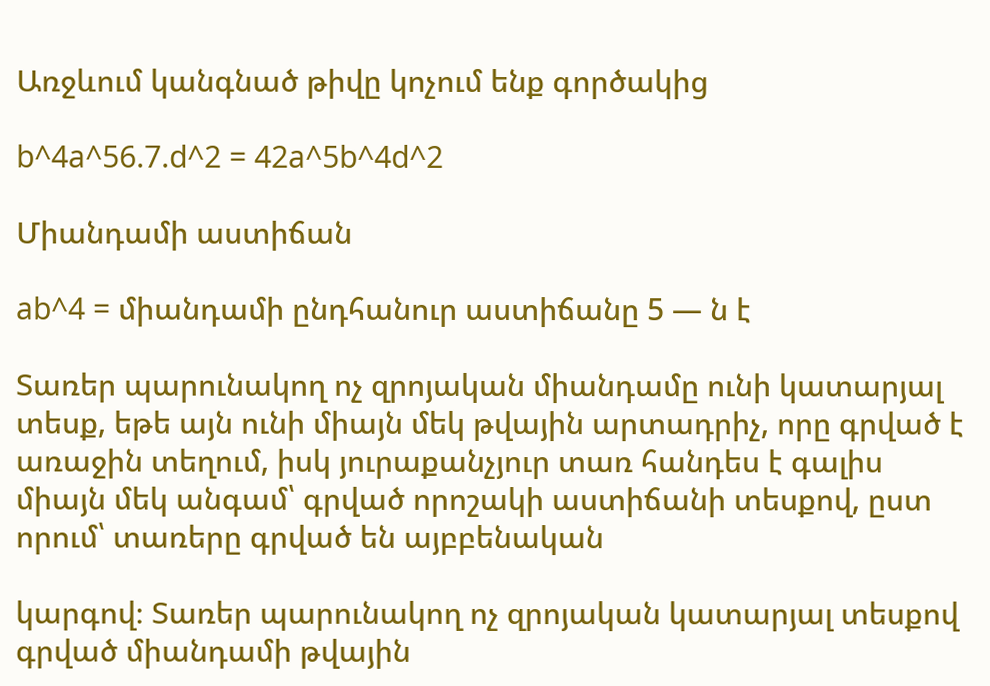Առջևում կանգնած թիվը կոչում ենք գործակից

b^4a^56.7.d^2 = 42a^5b^4d^2

Միանդամի աստիճան

ab^4 = միանդամի ընդհանուր աստիճանը 5 — ն է

Տառեր պարունակող ոչ զրոյական միանդամը ունի կատարյալ տեսք, եթե այն ունի միայն մեկ թվային արտադրիչ, որը գրված է առաջին տեղում, իսկ յուրաքանչյուր տառ հանդես է գալիս միայն մեկ անգամ՝ գրված որոշակի աստիճանի տեսքով, ըստ որում՝ տառերը գրված են այբբենական

կարգով։ Տառեր պարունակող ոչ զրոյական կատարյալ տեսքով գրված միանդամի թվային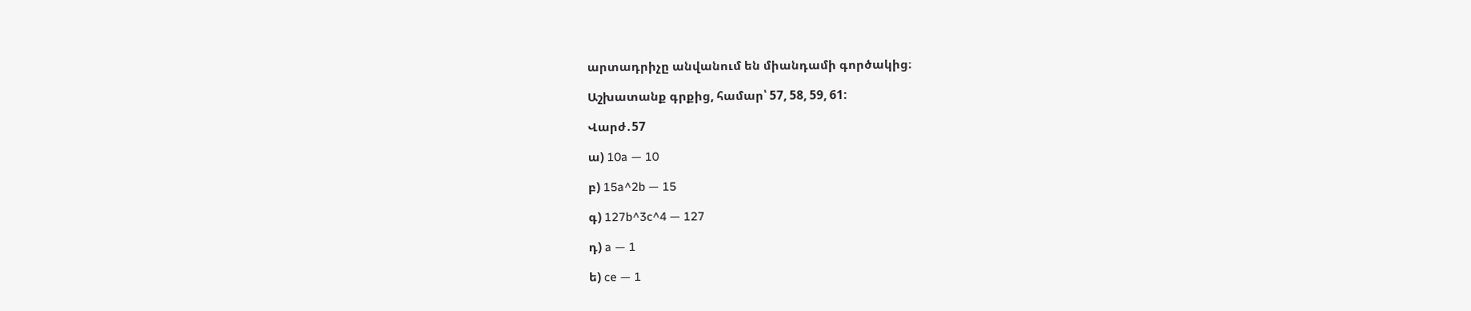արտադրիչը անվանում են միանդամի գործակից։

Աշխատանք գրքից, համար՝ 57, 58, 59, 61:

Վարժ․57

ա) 10a — 10

բ) 15a^2b — 15

գ) 127b^3c^4 — 127

դ) a — 1

ե) ce — 1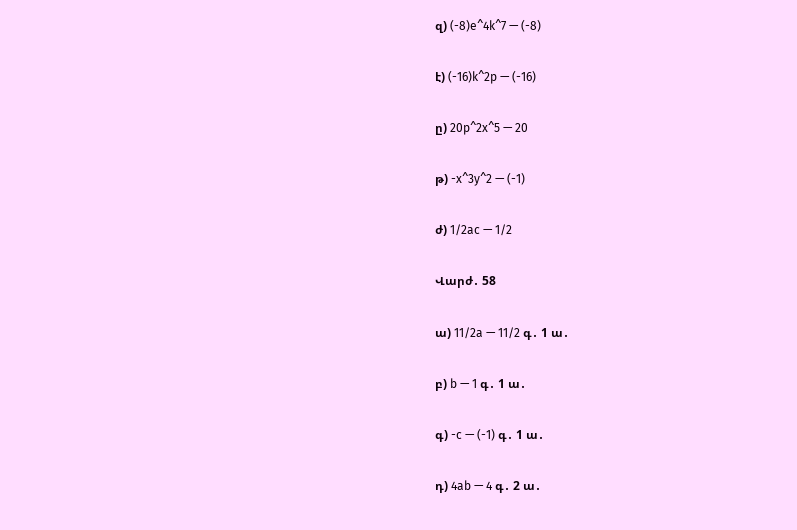զ) (-8)e^4k^7 — (-8)

է) (-16)k^2p — (-16)

ը) 20p^2x^5 — 20

թ) -x^3y^2 — (-1)

ժ) 1/2ac — 1/2

Վարժ․ 58

ա) 11/2a — 11/2 գ․ 1 ա․

բ) b — 1 գ․ 1 ա․

գ) -c — (-1) գ․ 1 ա․

դ) 4ab — 4 գ․ 2 ա․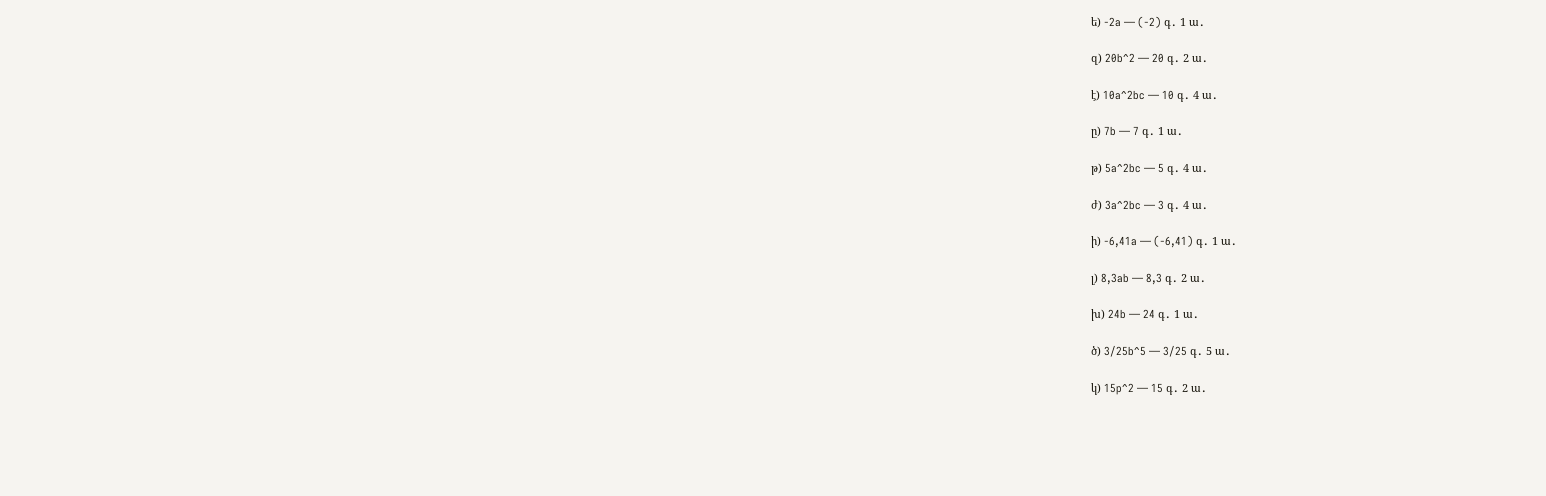ե) -2a — (-2) գ․ 1 ա․

զ) 20b^2 — 20 գ․ 2 ա․

է) 10a^2bc — 10 գ․ 4 ա․

ը) 7b — 7 գ․ 1 ա․

թ) 5a^2bc — 5 գ․ 4 ա․

ժ) 3a^2bc — 3 գ․ 4 ա․

ի) -6,41a — (-6,41) գ․ 1 ա․

լ) 8,3ab — 8,3 գ․ 2 ա․

խ) 24b — 24 գ․ 1 ա․

ծ) 3/25b^5 — 3/25 գ․ 5 ա․

կ) 15p^2 — 15 գ․ 2 ա․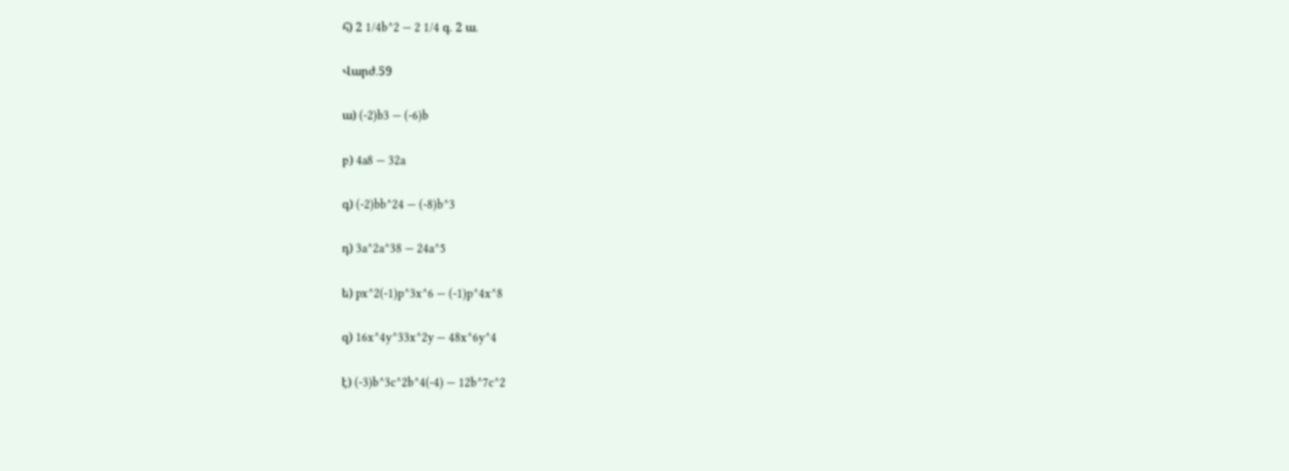հ) 2 1/4b^2 — 2 1/4 գ․ 2 ա․

Վարժ․59

ա) (-2)b3 — (-6)b

բ) 4a8 — 32a

գ) (-2)bb^24 — (-8)b^3

դ) 3a^2a^38 — 24a^5

ե) px^2(-1)p^3x^6 — (-1)p^4x^8

զ) 16x^4y^33x^2y — 48x^6y^4

է) (-3)b^3c^2b^4(-4) — 12b^7c^2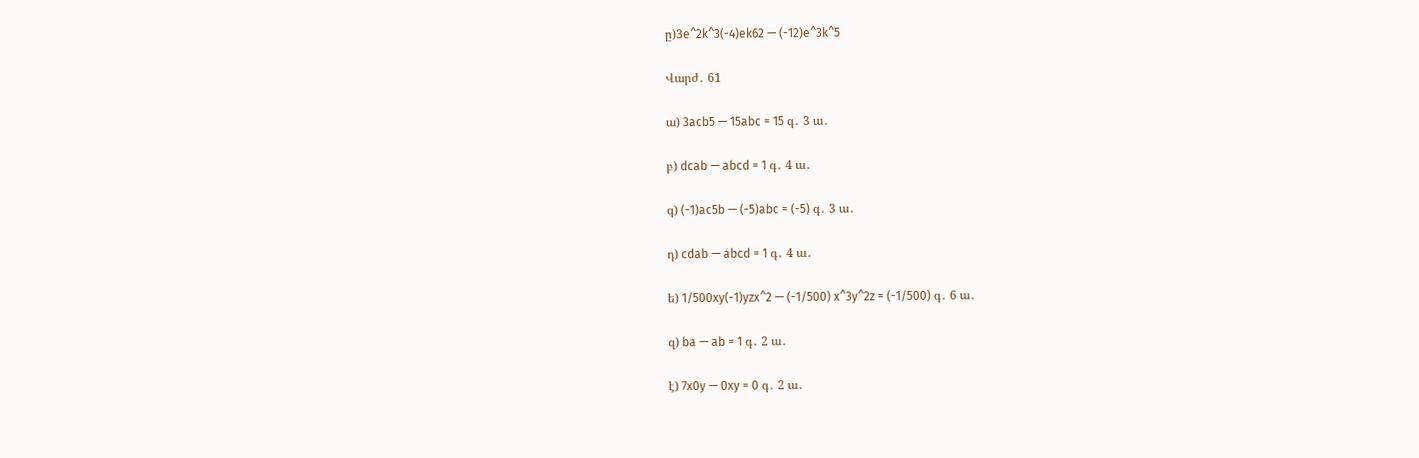ը)3e^2k^3(-4)ek62 — (-12)e^3k^5

Վարժ․ 61

ա) 3acb5 — 15abc = 15 գ․ 3 ա․

բ) dcab — abcd = 1 գ․ 4 ա․

գ) (-1)ac5b — (-5)abc = (-5) գ․ 3 ա․

դ) cdab — abcd = 1 գ․ 4 ա․

ե) 1/500xy(-1)yzx^2 — (-1/500) x^3y^2z = (-1/500) գ․ 6 ա․

զ) ba — ab = 1 գ․ 2 ա․

է) 7x0y — 0xy = 0 գ․ 2 ա․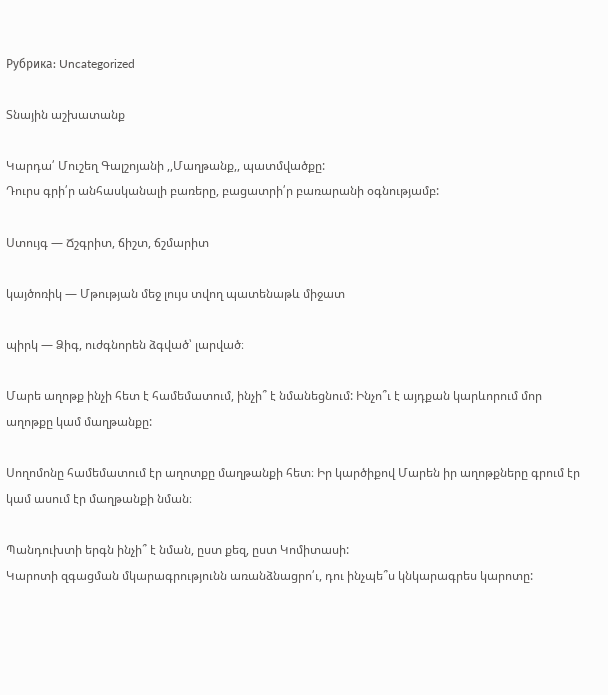Рубрика: Uncategorized

Տնային աշխատանք

Կարդա՛ Մուշեղ Գալշոյանի ,,Մաղթանք,, պատմվածքը:
Դուրս գրի՛ր անհասկանալի բառերը, բացատրի՛ր բառարանի օգնությամբ:

Ստույգ — Ճշգրիտ, ճիշտ, ճշմարիտ

կայծոռիկ — Մթության մեջ լույս տվող պատենաթև միջատ

պիրկ — Ձիգ, ուժգնորեն ձգված՝ լարված։

Մարե աղոթք ինչի հետ է համեմատում, ինչի՞ է նմանեցնում: Ինչո՞ւ է այդքան կարևորում մոր աղոթքը կամ մաղթանքը:

Սողոմոնը համեմատում էր աղոտքը մաղթանքի հետ։ Իր կարծիքով Մարեն իր աղոթքները գրում էր կամ ասում էր մաղթանքի նման։

Պանդուխտի երգն ինչի՞ է նման, ըստ քեզ, ըստ Կոմիտասի:
Կարոտի զգացման մկարագրությունն առանձնացրո՛ւ, դու ինչպե՞ս կնկարագրես կարոտը: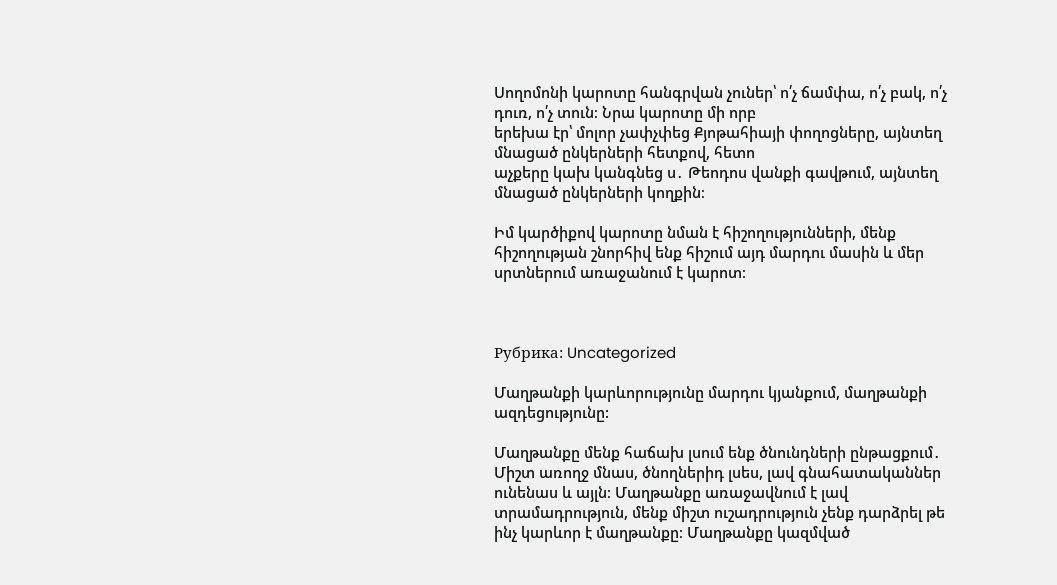Սողոմոնի կարոտը հանգրվան չուներ՝ ո՛չ ճամփա, ո՛չ բակ, ո՛չ դուռ, ո՛չ տուն։ Նրա կարոտը մի որբ
երեխա էր՝ մոլոր չափչփեց Քյոթահիայի փողոցները, այնտեղ մնացած ընկերների հետքով, հետո
աչքերը կախ կանգնեց ս․ Թեոդոս վանքի գավթում, այնտեղ մնացած ընկերների կողքին։

Իմ կարծիքով կարոտը նման է հիշողությունների, մենք հիշողության շնորհիվ ենք հիշում այդ մարդու մասին և մեր սրտներում առաջանում է կարոտ։



Рубрика: Uncategorized

Մաղթանքի կարևորությունը մարդու կյանքում, մաղթանքի ազդեցությունը:

Մաղթանքը մենք հաճախ լսում ենք ծնունդների ընթացքում․ Միշտ առողջ մնաս, ծնողներիդ լսես, լավ գնահատականներ ունենաս և այլն։ Մաղթանքը առաջավնում է լավ տրամադրություն, մենք միշտ ուշադրություն չենք դարձրել թե ինչ կարևոր է մաղթանքը։ Մաղթանքը կազմված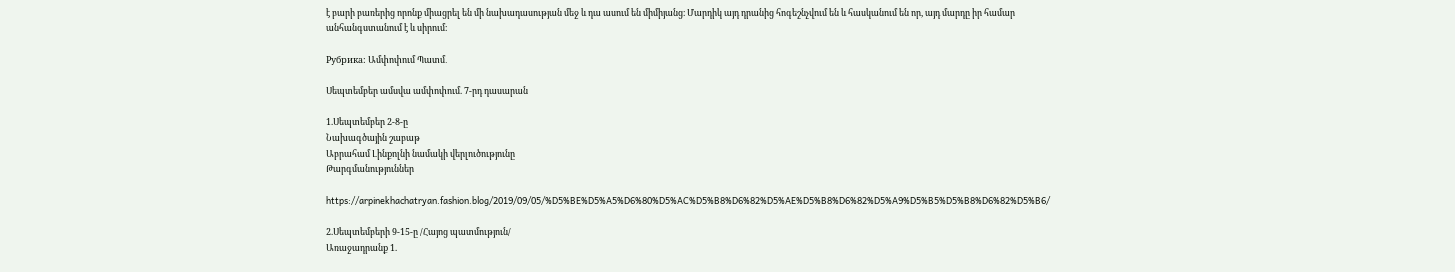է բարի բառերից որոնք միացրել են մի նախադասության մեջ և դա ասում են միմիյանց։ Մարդիկ այդ դրանից հոգեշնչվում են և հասկանում են որ, այդ մարդը իր համար անհանգստանում է և սիրում։

Рубрика: Ամփոփում Պատմ․

Սեպտեմբեր ամսվա ամփոփում. 7-րդ դասարան

1.Սեպտեմբեր 2-8-ը
Նախագծային շաբաթ
Աբրահամ Լինքոլնի նամակի վերլուծությունը
Թարգմանություններ

https://arpinekhachatryan.fashion.blog/2019/09/05/%D5%BE%D5%A5%D6%80%D5%AC%D5%B8%D6%82%D5%AE%D5%B8%D6%82%D5%A9%D5%B5%D5%B8%D6%82%D5%B6/

2.Սեպտեմբերի 9-15-ը /Հայոց պատմություն/
Առաջադրանք 1.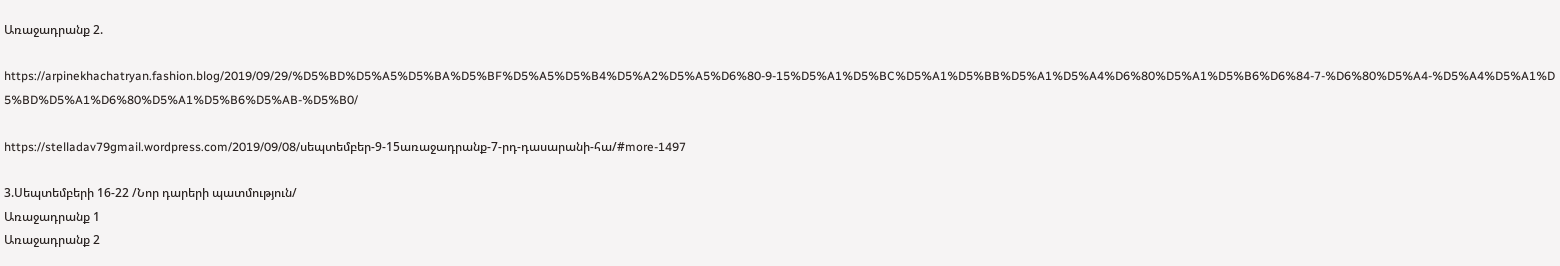Առաջադրանք 2.

https://arpinekhachatryan.fashion.blog/2019/09/29/%D5%BD%D5%A5%D5%BA%D5%BF%D5%A5%D5%B4%D5%A2%D5%A5%D6%80-9-15%D5%A1%D5%BC%D5%A1%D5%BB%D5%A1%D5%A4%D6%80%D5%A1%D5%B6%D6%84-7-%D6%80%D5%A4-%D5%A4%D5%A1%D5%BD%D5%A1%D6%80%D5%A1%D5%B6%D5%AB-%D5%B0/

https://stelladav79gmail.wordpress.com/2019/09/08/սեպտեմբեր-9-15առաջադրանք-7-րդ-դասարանի-հա/#more-1497

3.Սեպտեմբերի 16-22 /Նոր դարերի պատմություն/
Առաջադրանք 1
Առաջադրանք 2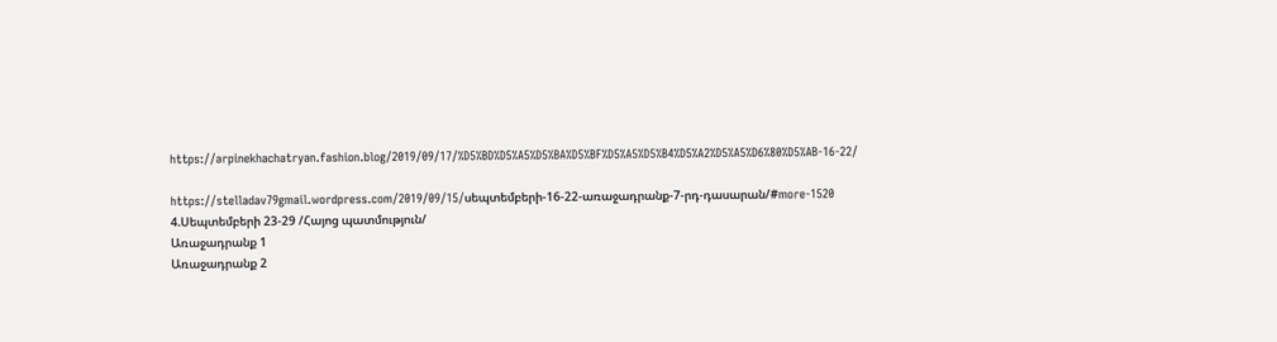https://arpinekhachatryan.fashion.blog/2019/09/17/%D5%BD%D5%A5%D5%BA%D5%BF%D5%A5%D5%B4%D5%A2%D5%A5%D6%80%D5%AB-16-22/

https://stelladav79gmail.wordpress.com/2019/09/15/սեպտեմբերի-16-22-առաջադրանք-7-րդ-դասարան/#more-1520
4.Սեպտեմբերի 23-29 /Հայոց պատմություն/
Առաջադրանք 1
Առաջադրանք 2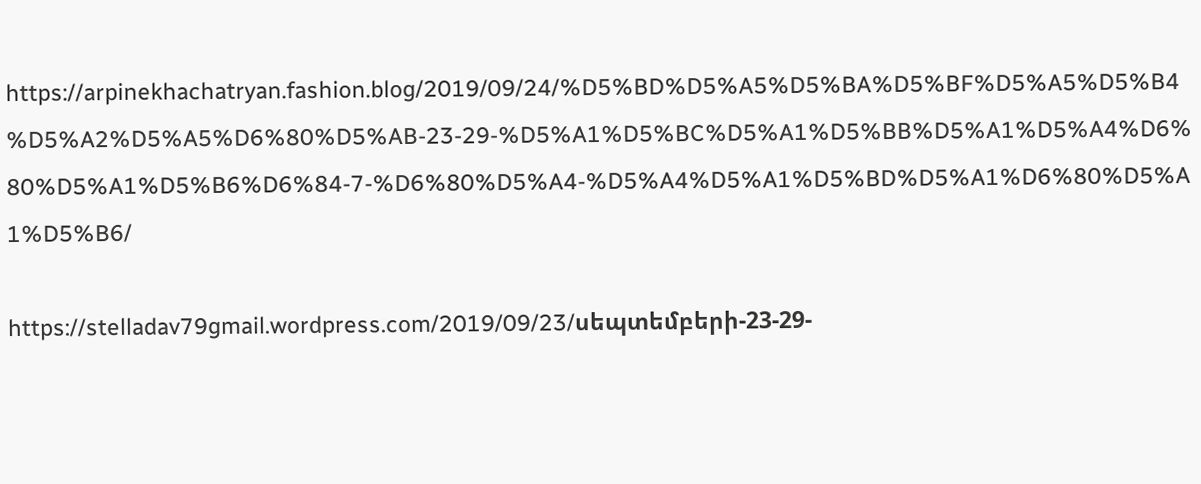https://arpinekhachatryan.fashion.blog/2019/09/24/%D5%BD%D5%A5%D5%BA%D5%BF%D5%A5%D5%B4%D5%A2%D5%A5%D6%80%D5%AB-23-29-%D5%A1%D5%BC%D5%A1%D5%BB%D5%A1%D5%A4%D6%80%D5%A1%D5%B6%D6%84-7-%D6%80%D5%A4-%D5%A4%D5%A1%D5%BD%D5%A1%D6%80%D5%A1%D5%B6/

https://stelladav79gmail.wordpress.com/2019/09/23/սեպտեմբերի-23-29-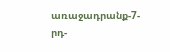առաջադրանք-7-րդ-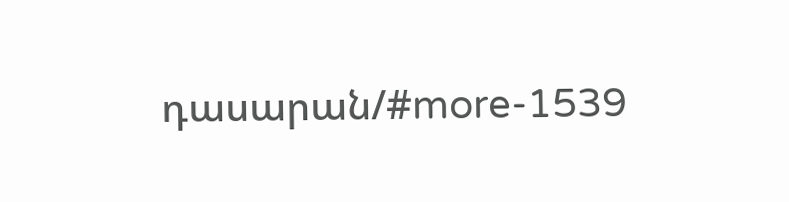դասարան/#more-1539